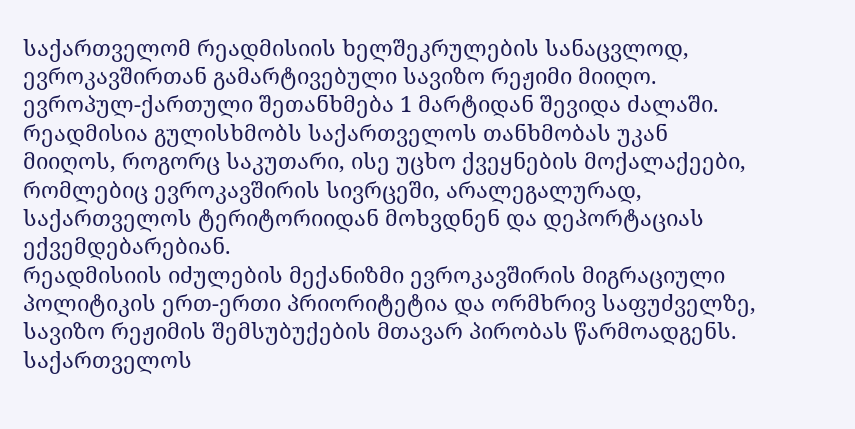საქართველომ რეადმისიის ხელშეკრულების სანაცვლოდ, ევროკავშირთან გამარტივებული სავიზო რეჟიმი მიიღო. ევროპულ-ქართული შეთანხმება 1 მარტიდან შევიდა ძალაში.
რეადმისია გულისხმობს საქართველოს თანხმობას უკან მიიღოს, როგორც საკუთარი, ისე უცხო ქვეყნების მოქალაქეები, რომლებიც ევროკავშირის სივრცეში, არალეგალურად, საქართველოს ტერიტორიიდან მოხვდნენ და დეპორტაციას ექვემდებარებიან.
რეადმისიის იძულების მექანიზმი ევროკავშირის მიგრაციული პოლიტიკის ერთ-ერთი პრიორიტეტია და ორმხრივ საფუძველზე, სავიზო რეჟიმის შემსუბუქების მთავარ პირობას წარმოადგენს.
საქართველოს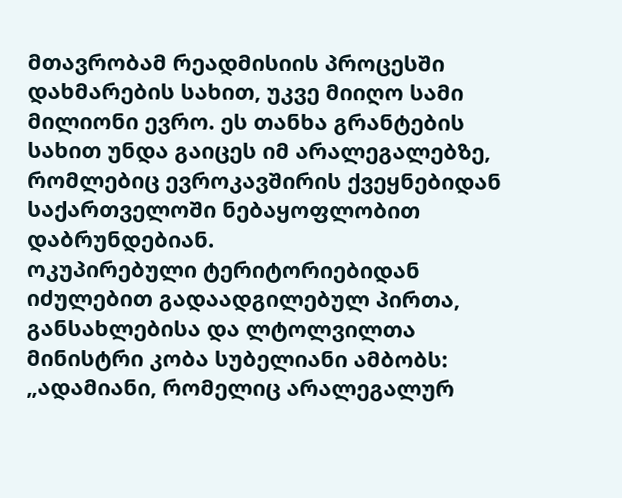მთავრობამ რეადმისიის პროცესში დახმარების სახით, უკვე მიიღო სამი მილიონი ევრო. ეს თანხა გრანტების სახით უნდა გაიცეს იმ არალეგალებზე, რომლებიც ევროკავშირის ქვეყნებიდან საქართველოში ნებაყოფლობით დაბრუნდებიან.
ოკუპირებული ტერიტორიებიდან იძულებით გადაადგილებულ პირთა, განსახლებისა და ლტოლვილთა მინისტრი კობა სუბელიანი ამბობს:
„ადამიანი, რომელიც არალეგალურ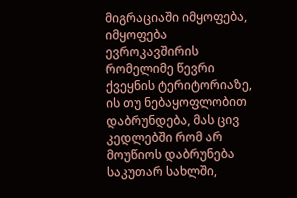მიგრაციაში იმყოფება, იმყოფება ევროკავშირის რომელიმე წევრი ქვეყნის ტერიტორიაზე, ის თუ ნებაყოფლობით დაბრუნდება, მას ცივ კედლებში რომ არ მოუწიოს დაბრუნება საკუთარ სახლში,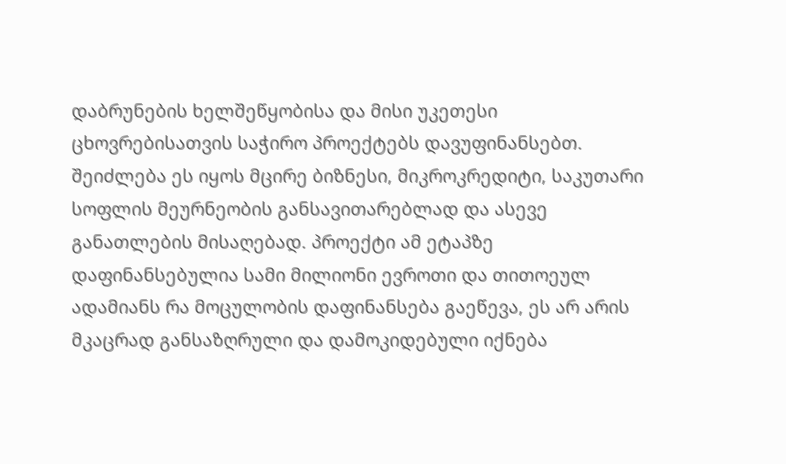დაბრუნების ხელშეწყობისა და მისი უკეთესი ცხოვრებისათვის საჭირო პროექტებს დავუფინანსებთ.
შეიძლება ეს იყოს მცირე ბიზნესი, მიკროკრედიტი, საკუთარი სოფლის მეურნეობის განსავითარებლად და ასევე განათლების მისაღებად. პროექტი ამ ეტაპზე დაფინანსებულია სამი მილიონი ევროთი და თითოეულ ადამიანს რა მოცულობის დაფინანსება გაეწევა, ეს არ არის მკაცრად განსაზღრული და დამოკიდებული იქნება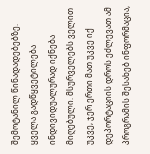შემოტანილ წინადადებებზე.
ყველა გადწყვეტილება ინდივიდუალურად იქნება მიღებული. მსურველებს ველით უკვე, ჯერ ერთი მათ უკვე იქ დეპორტაციის დროს ეძლევათ ამ პროგრამის შესახებ ინფორმაცია,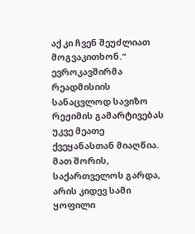აქ კი ჩვენ შეუძლიათ მოგვაკითხონ.“
ევროკავშირმა რეადმისიის სანაცვლოდ სავიზო რეჟიმის გამარტივებას უკვე მეათე ქვეყანასთან მიაღწია. მათ შორის, საქართველოს გარდა, არის კიდევ სამი ყოფილი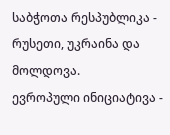საბჭოთა რესპუბლიკა - რუსეთი, უკრაინა და მოლდოვა.
ევროპული ინიციატივა -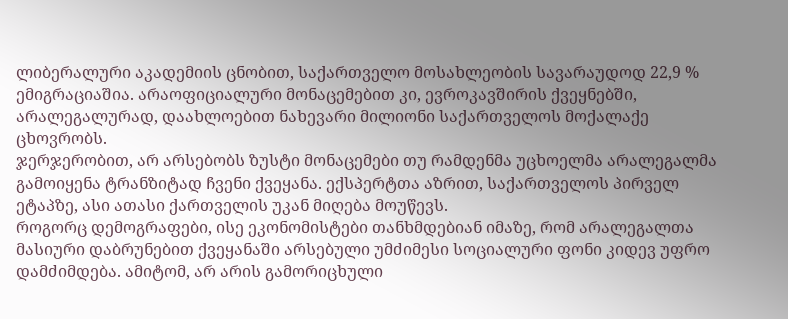ლიბერალური აკადემიის ცნობით, საქართველო მოსახლეობის სავარაუდოდ 22,9 % ემიგრაციაშია. არაოფიციალური მონაცემებით კი, ევროკავშირის ქვეყნებში, არალეგალურად, დაახლოებით ნახევარი მილიონი საქართველოს მოქალაქე ცხოვრობს.
ჯერჯერობით, არ არსებობს ზუსტი მონაცემები თუ რამდენმა უცხოელმა არალეგალმა გამოიყენა ტრანზიტად ჩვენი ქვეყანა. ექსპერტთა აზრით, საქართველოს პირველ ეტაპზე, ასი ათასი ქართველის უკან მიღება მოუწევს.
როგორც დემოგრაფები, ისე ეკონომისტები თანხმდებიან იმაზე, რომ არალეგალთა მასიური დაბრუნებით ქვეყანაში არსებული უმძიმესი სოციალური ფონი კიდევ უფრო დამძიმდება. ამიტომ, არ არის გამორიცხული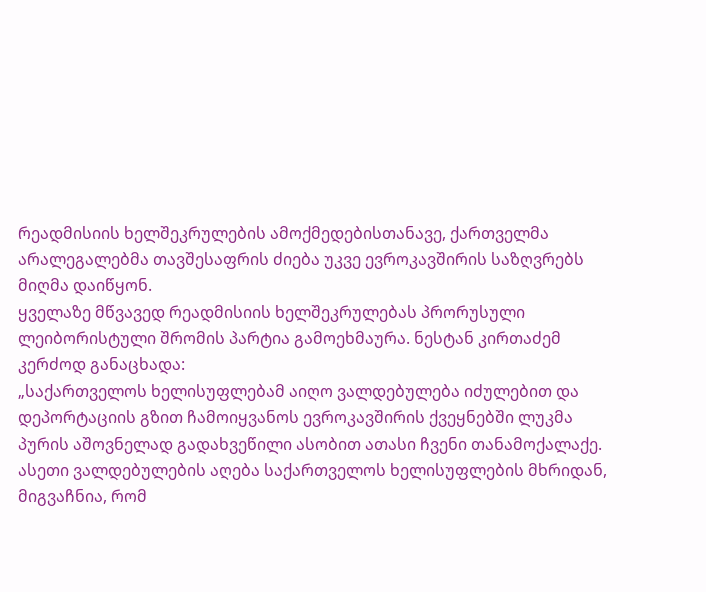რეადმისიის ხელშეკრულების ამოქმედებისთანავე, ქართველმა არალეგალებმა თავშესაფრის ძიება უკვე ევროკავშირის საზღვრებს მიღმა დაიწყონ.
ყველაზე მწვავედ რეადმისიის ხელშეკრულებას პრორუსული ლეიბორისტული შრომის პარტია გამოეხმაურა. ნესტან კირთაძემ კერძოდ განაცხადა:
„საქართველოს ხელისუფლებამ აიღო ვალდებულება იძულებით და დეპორტაციის გზით ჩამოიყვანოს ევროკავშირის ქვეყნებში ლუკმა პურის აშოვნელად გადახვეწილი ასობით ათასი ჩვენი თანამოქალაქე.
ასეთი ვალდებულების აღება საქართველოს ხელისუფლების მხრიდან, მიგვაჩნია, რომ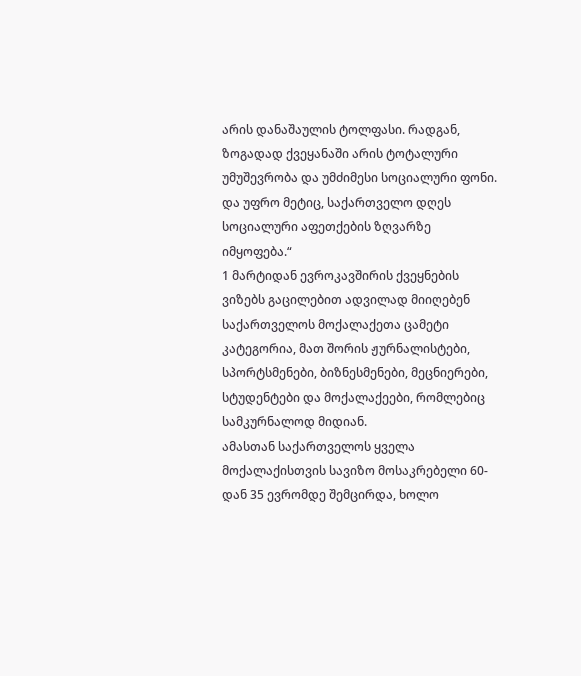არის დანაშაულის ტოლფასი. რადგან, ზოგადად ქვეყანაში არის ტოტალური უმუშევრობა და უმძიმესი სოციალური ფონი. და უფრო მეტიც, საქართველო დღეს სოციალური აფეთქების ზღვარზე იმყოფება.“
1 მარტიდან ევროკავშირის ქვეყნების ვიზებს გაცილებით ადვილად მიიღებენ საქართველოს მოქალაქეთა ცამეტი კატეგორია, მათ შორის ჟურნალისტები, სპორტსმენები, ბიზნესმენები, მეცნიერები, სტუდენტები და მოქალაქეები, რომლებიც სამკურნალოდ მიდიან.
ამასთან საქართველოს ყველა მოქალაქისთვის სავიზო მოსაკრებელი 60-დან 35 ევრომდე შემცირდა, ხოლო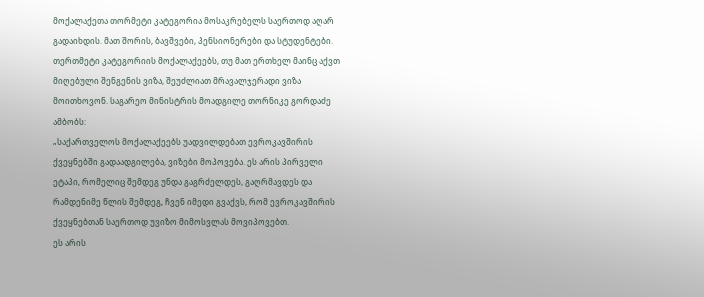მოქალაქეთა თორმეტი კატეგორია მოსაკრებელს საერთოდ აღარ გადაიხდის. მათ შორის, ბავშვები, პენსიონერები და სტუდენტები.
თერთმეტი კატეგორიის მოქალაქეებს, თუ მათ ერთხელ მაინც აქვთ მიღებული შენგენის ვიზა, შეუძლიათ მრავალჯერადი ვიზა მოითხოვონ. საგარეო მინისტრის მოადგილე თორნიკე გორდაძე ამბობს:
„საქართველოს მოქალაქეებს უადვილდებათ ევროკავშირის ქვეყნებში გადაადგილება, ვიზები მოპოვება. ეს არის პირველი ეტაპი, რომელიც შემდეგ უნდა გაგრძელდეს, გაღრმავდეს და რამდენიმე წლის შემდეგ, ჩვენ იმედი გვაქვს, რომ ევროკავშირის ქვეყნებთან საერთოდ უვიზო მიმოსვლას მოვიპოვებთ.
ეს არის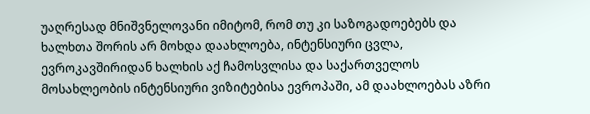უაღრესად მნიშვნელოვანი იმიტომ, რომ თუ კი საზოგადოებებს და ხალხთა შორის არ მოხდა დაახლოება, ინტენსიური ცვლა, ევროკავშირიდან ხალხის აქ ჩამოსვლისა და საქართველოს მოსახლეობის ინტენსიური ვიზიტებისა ევროპაში, ამ დაახლოებას აზრი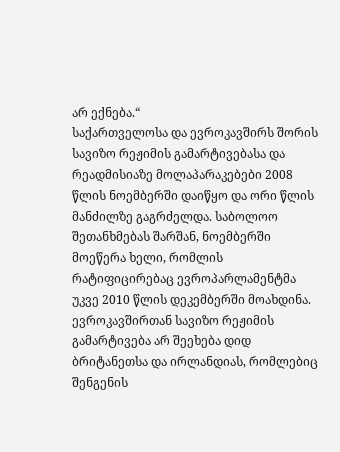არ ექნება.“
საქართველოსა და ევროკავშირს შორის სავიზო რეჟიმის გამარტივებასა და რეადმისიაზე მოლაპარაკებები 2008 წლის ნოემბერში დაიწყო და ორი წლის მანძილზე გაგრძელდა. საბოლოო შეთანხმებას შარშან, ნოემბერში მოეწერა ხელი, რომლის რატიფიცირებაც ევროპარლამენტმა უკვე 2010 წლის დეკემბერში მოახდინა.
ევროკავშირთან სავიზო რეჟიმის გამარტივება არ შეეხება დიდ ბრიტანეთსა და ირლანდიას, რომლებიც შენგენის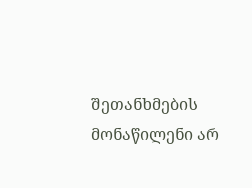შეთანხმების მონაწილენი არ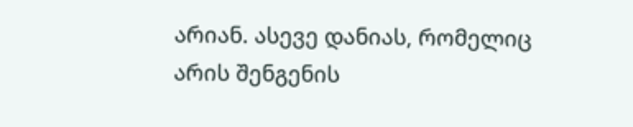არიან. ასევე დანიას, რომელიც არის შენგენის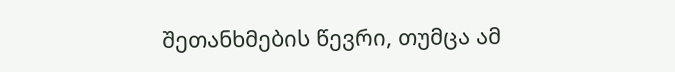შეთანხმების წევრი, თუმცა ამ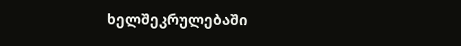ხელშეკრულებაში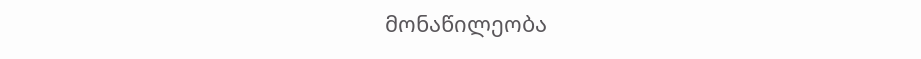მონაწილეობა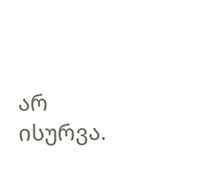არ ისურვა.